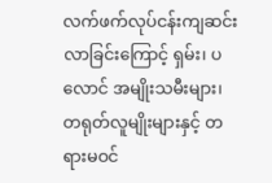လက်ဖက်လုပ်ငန်းကျဆင်းလာခြင်းကြောင့် ရှမ်း၊ ပလောင် အမျိုးသမီးများ၊ တရုတ်လူမျိုးများနှင့် တရားမဝင်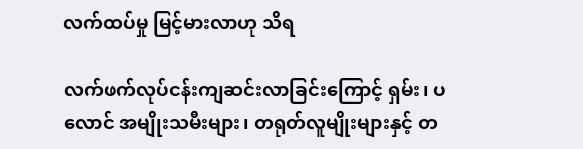လက်ထပ်မှု မြင့်မားလာဟု သိရ

လက်ဖက်လုပ်ငန်းကျဆင်းလာခြင်းကြောင့် ရှမ်း၊ ပလောင် အမျိုးသမီးများ၊ တရုတ်လူမျိုးများနှင့် တ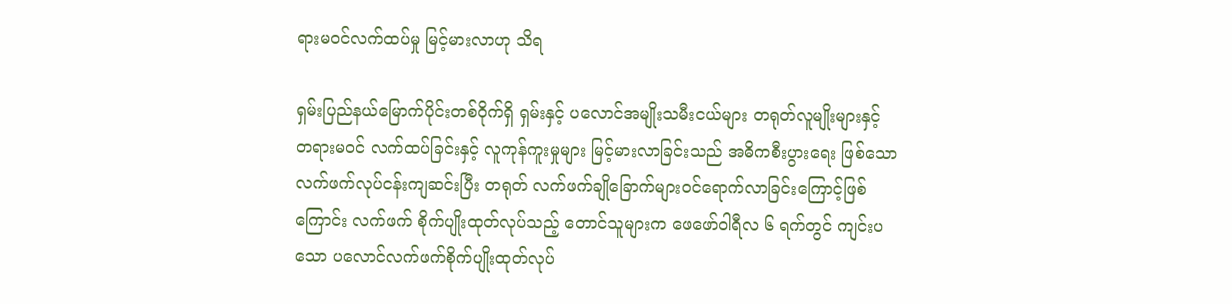ရားမဝင်လက်ထပ်မှု မြင့်မားလာဟု သိရ

ရှမ်းပြည်နယ်မြောက်ပိုင်းတစ်ဝိုက်ရှိ ရှမ်းနှင့် ပလောင်အမျိုးသမီးငယ်များ တရုတ်လူမျိုးများနှင့်
တရားမဝင် လက်ထပ်ခြင်းနှင့် လူကုန်ကူးမှုများ မြင့်မားလာခြင်းသည် အဓိကစီးပွားရေး ဖြစ်သော
လက်ဖက်လုပ်ငန်းကျဆင်းပြီး တရုတ် လက်ဖက်ချိုခြောက်များဝင်ရောက်လာခြင်းကြောင့်ဖြစ်
ကြောင်း လက်ဖက် စိုက်ပျိုးထုတ်လုပ်သည့် တောင်သူများက ဖေဖော်ဝါရီလ ၆ ရက်တွင် ကျင်းပ
သော ပလောင်လက်ဖက်စိုက်ပျိုးထုတ်လုပ်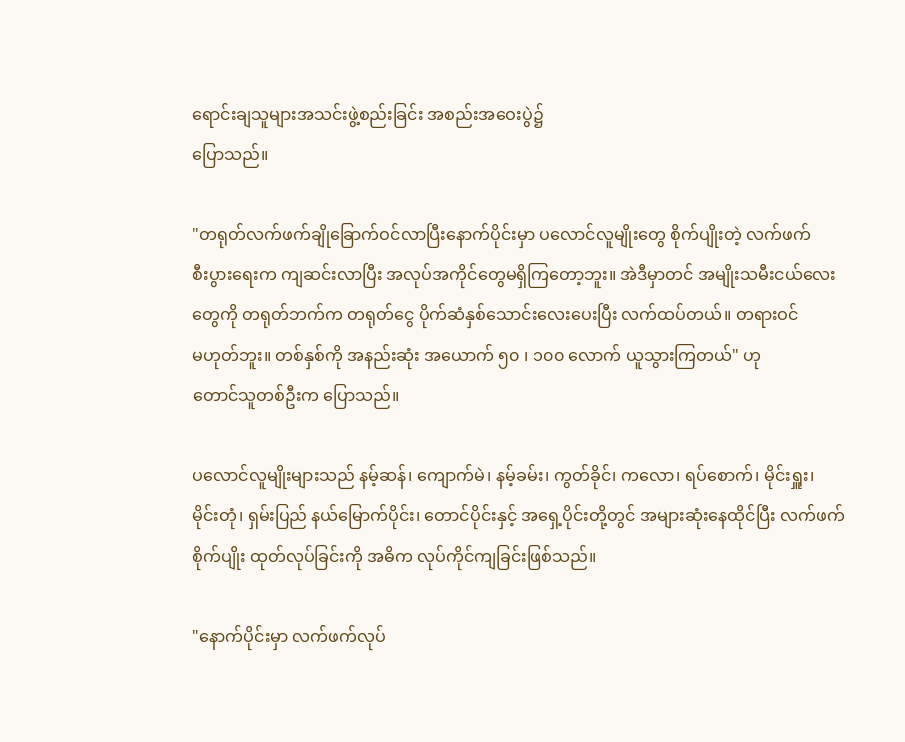ရောင်းချသူများအသင်းဖွဲ့စည်းခြင်း အစည်းအဝေးပွဲ၌
ပြောသည်။

"တရုတ်လက်ဖက်ချိုခြောက်ဝင်လာပြီးနောက်ပိုင်းမှာ ပလောင်လူမျိုးတွေ စိုက်ပျိုးတဲ့ လက်ဖက်
စီးပွားရေးက ကျဆင်းလာပြီး အလုပ်အကိုင်တွေမရှိကြတော့ဘူး။ အဲဒီမှာတင် အမျိုးသမီးငယ်လေး
တွေကို တရုတ်ဘက်က တရုတ်ငွေ ပိုက်ဆံနှစ်သောင်းလေးပေးပြီး လက်ထပ်တယ်။ တရားဝင်
မဟုတ်ဘူး။ တစ်နှစ်ကို အနည်းဆုံး အယောက် ၅၀ ၊ ၁၀၀ လောက် ယူသွားကြတယ်" ဟု
တောင်သူတစ်ဦးက ပြောသည်။

ပလောင်လူမျိုးများသည် နမ့်ဆန်၊ ကျောက်မဲ၊ နမ့်ခမ်း၊ ကွတ်ခိုင်၊ ကလော၊ ရပ်စောက်၊ မိုင်းရှူး၊
မိုင်းတုံ၊ ရှမ်းပြည် နယ်မြောက်ပိုင်း၊ တောင်ပိုင်းနှင့် အရှေ့ပိုင်းတို့တွင် အများဆုံးနေထိုင်ပြီး လက်ဖက်
စိုက်ပျိုး ထုတ်လုပ်ခြင်းကို အဓိက လုပ်ကိုင်ကျခြင်းဖြစ်သည်။

"နောက်ပိုင်းမှာ လက်ဖက်လုပ်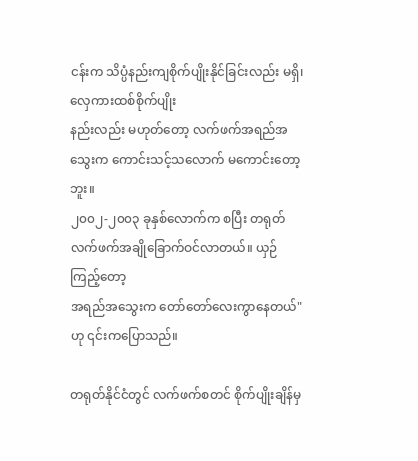ငန်းက သိပ္ပံနည်းကျစိုက်ပျိုးနိုင်ခြင်းလည်း မရှိ၊ လှေကားထစ်စိုက်ပျိုး
နည်းလည်း မဟုတ်တော့ လက်ဖက်အရည်အသွေးက ကောင်းသင့်သလောက် မကောင်းတော့ဘူး။
၂၀၀၂-၂၀၀၃ ခုနှစ်လောက်က စပြီး တရုတ်လက်ဖက်အချိုခြောက်ဝင်လာတယ်။ ယှဉ်ကြည့်တော့
အရည်အသွေးက တော်တော်လေးကွာနေတယ်" ဟု ၎င်းကပြောသည်။

တရုတ်နိုင်ငံတွင် လက်ဖက်စတင် စိုက်ပျိုးချိန်မှ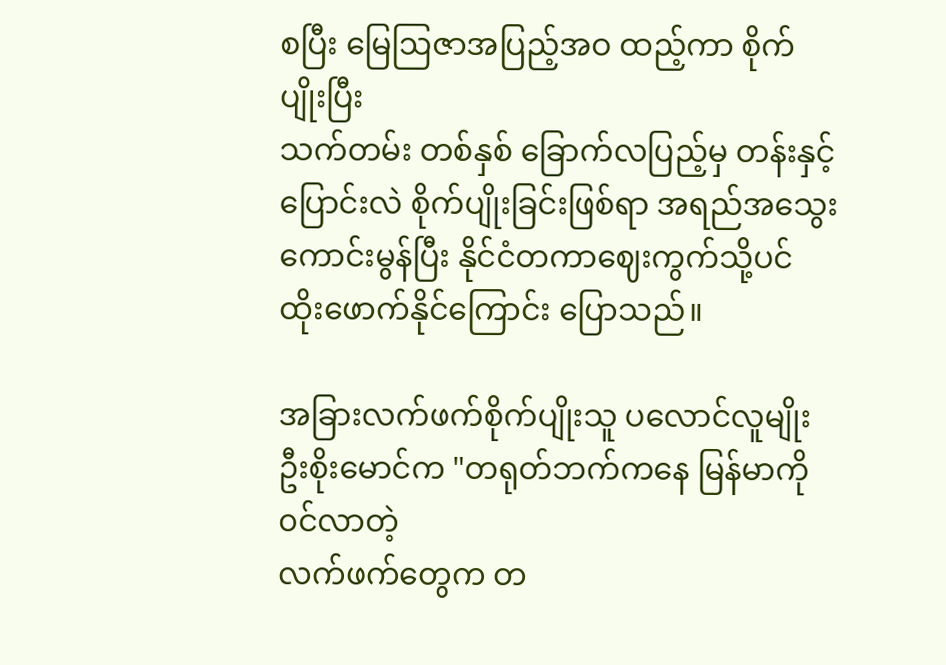စပြီး မြေဩဇာအပြည့်အဝ ထည့်ကာ စိုက်ပျိုးပြီး
သက်တမ်း တစ်နှစ် ခြောက်လပြည့်မှ တန်းနှင့် ပြောင်းလဲ စိုက်ပျိုးခြင်းဖြစ်ရာ အရည်အသွေး
ကောင်းမွန်ပြီး နိုင်ငံတကာဈေးကွက်သို့ပင် ထိုးဖောက်နိုင်ကြောင်း ပြောသည်။

အခြားလက်ဖက်စိုက်ပျိုးသူ ပလောင်လူမျိုး ဦးစိုးမောင်က "တရုတ်ဘက်ကနေ မြန်မာကို ၀င်လာတဲ့
လက်ဖက်တွေက တ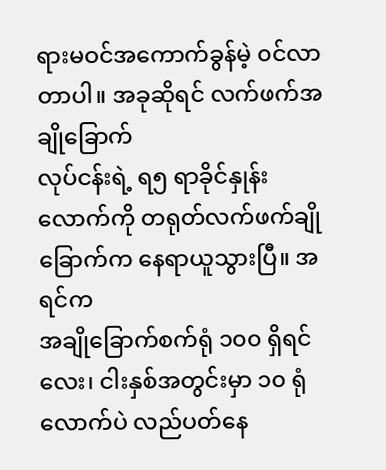ရားမဝင်အကောက်ခွန်မဲ့ ၀င်လာတာပါ။ အခုဆိုရင် လက်ဖက်အချိုခြောက်
လုပ်ငန်းရဲ့ ရ၅ ရာခိုင်နှုန်းလောက်ကို တရုတ်လက်ဖက်ချိုခြောက်က နေရာယူသွားပြီ။ အရင်က
အချိုခြောက်စက်ရုံ ၁၀၀ ရှိရင် လေး၊ ငါးနှစ်အတွင်းမှာ ၁၀ ရုံလောက်ပဲ လည်ပတ်နေ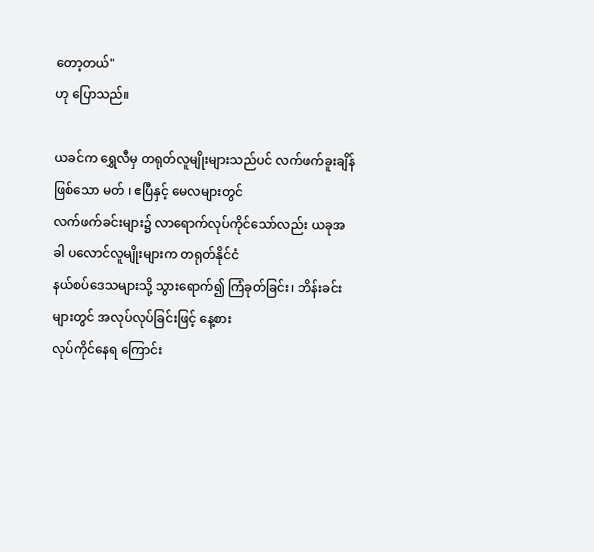တော့တယ်"
ဟု ပြောသည်။

ယခင်က ရွှေလီမှ တရုတ်လူမျိုးများသည်ပင် လက်ဖက်ခူးချိန်ဖြစ်သော မတ် ၊ ဧပြီနှင့် မေလများတွင်
လက်ဖက်ခင်းများ၌ လာရောက်လုပ်ကိုင်သော်လည်း ယခုအခါ ပလောင်လူမျိုးများက တရုတ်နိုင်ငံ
နယ်စပ်ဒေသများသို့ သွားရောက်၍ ကြံခုတ်ခြင်း၊ ဘိန်းခင်းများတွင် အလုပ်လုပ်ခြင်းဖြင့် နေ့စား
လုပ်ကိုင်နေရ ကြောင်း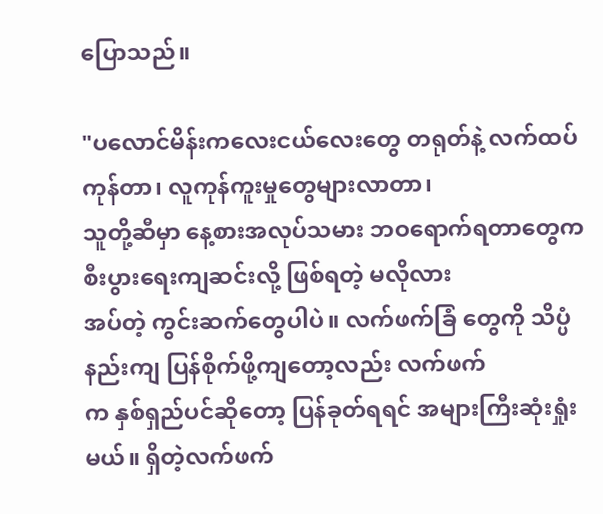ပြောသည်။

"ပလောင်မိန်းကလေးငယ်လေးတွေ တရုတ်နဲ့ လက်ထပ်ကုန်တာ၊ လူကုန်ကူးမှုတွေများလာတာ၊
သူတို့ဆီမှာ နေ့စားအလုပ်သမား ဘဝရောက်ရတာတွေက စီးပွားရေးကျဆင်းလို့ ဖြစ်ရတဲ့ မလိုလား
အပ်တဲ့ ကွင်းဆက်တွေပါပဲ။ လက်ဖက်ခြံ တွေကို သိပ္ပံနည်းကျ ပြန်စိုက်ဖို့ကျတော့လည်း လက်ဖက်
က နှစ်ရှည်ပင်ဆိုတော့ ပြန်ခုတ်ရရင် အများကြီးဆုံးရှုံးမယ်။ ရှိတဲ့လက်ဖက်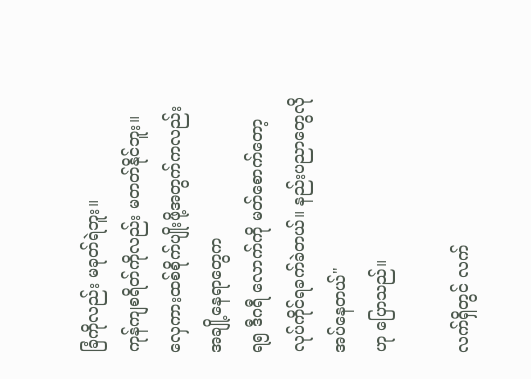ခြံကိုလည်း မခုတ်ရဲဘူး။
ကုန်ကျစရိတ်ကိုလည်း မတတ်နိုင်ဘူး။ လှေကားထစ်စိုက်ပျိုးဖို့အတွက်ကလည်း အချို့နေရာတွေက
ရ၅ ဒီဂရီ လောက်ကို မတ်စောက်တော့ လုပ်ကိုင်ရခက်ခဲတယ်။ နည်းပညာတွေလိုအပ်နေတယ်"
ဟု ပြောသည်။

လက်ရှိတွင် လက်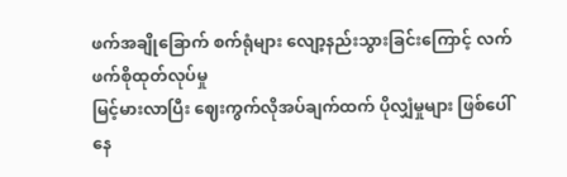ဖက်အချိုခြောက် စက်ရုံများ လျော့နည်းသွားခြင်းကြောင့် လက်ဖက်စိုထုတ်လုပ်မှု
မြင့်မားလာပြီး ဈေးကွက်လိုအပ်ချက်ထက် ပိုလျှံမှုများ ဖြစ်ပေါ်နေ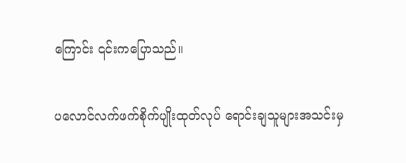ကြောင်း ၎င်းကပြောသည်။

ပလောင်လက်ဖက်စိုက်ပျိုးထုတ်လုပ် ရောင်းချသူများအသင်းမှ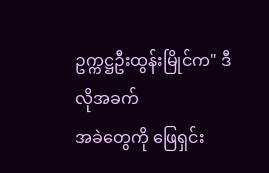ဥက္ကဋ္ဌဦးထွန်းမြိုင်က" ဒီလိုအခက်
အခဲတွေကို ဖြေရှင်း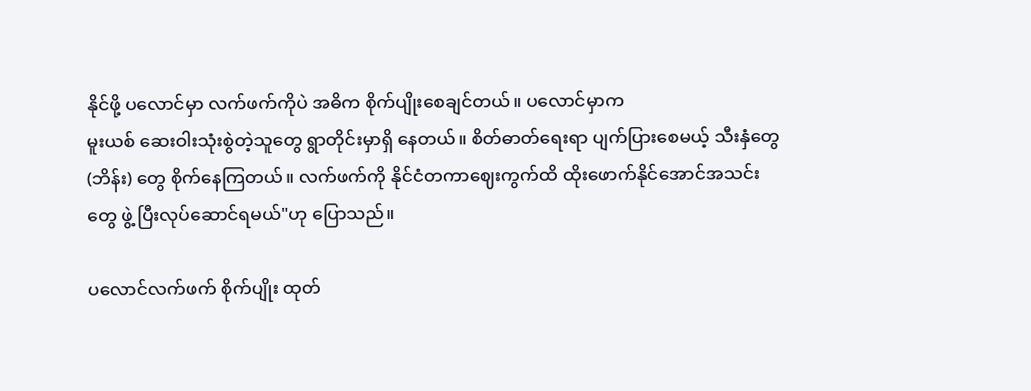နိုင်ဖို့ ပလောင်မှာ လက်ဖက်ကိုပဲ အဓိက စိုက်ပျိုးစေချင်တယ်။ ပလောင်မှာက
မူးယစ် ဆေးဝါးသုံးစွဲတဲ့သူတွေ ရွာတိုင်းမှာရှိ နေတယ်။ စိတ်ဓာတ်ရေးရာ ပျက်ပြားစေမယ့် သီးနှံတွေ
(ဘိန်း) တွေ စိုက်နေကြတယ်။ လက်ဖက်ကို နိုင်ငံတကာဈေးကွက်ထိ ထိုးဖောက်နိုင်အောင်အသင်း
တွေ ဖွဲ့ ပြီးလုပ်ဆောင်ရမယ်"ဟု ပြောသည်။

ပလောင်လက်ဖက် စိုက်ပျိုး ထုတ်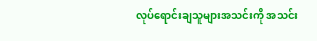လုပ်ရောင်းချသူများအသင်းကို အသင်း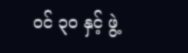ဝင် ၃၀ နှင့် ဖွဲ့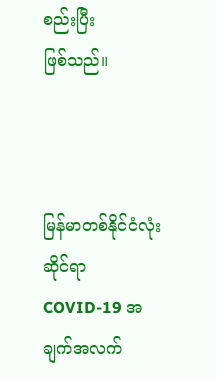စည်းပြီး
ဖြစ်သည်။



မြန်မာတစ်နိုင်ငံလုံးဆိုင်ရာ COVID-19 အချက်အလက်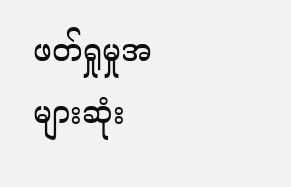ဖတ်ရှုမှုအများဆုံး